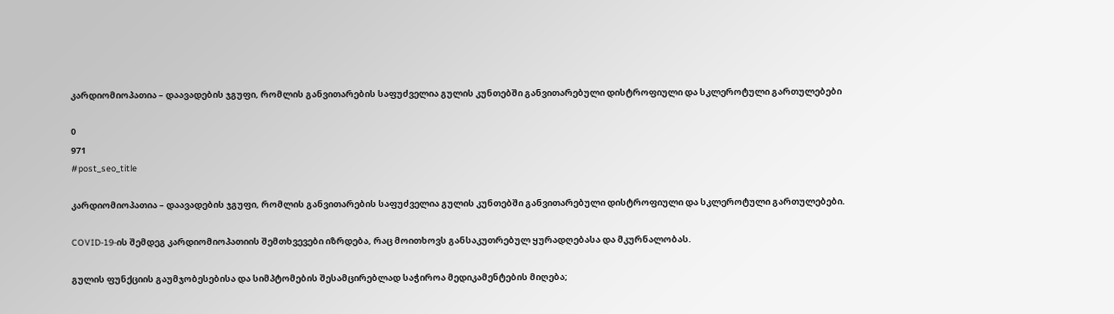კარდიომიოპათია – დაავადების ჯგუფი, რომლის განვითარების საფუძველია გულის კუნთებში განვითარებული დისტროფიული და სკლეროტული გართულებები

0
971
#post_seo_title

კარდიომიოპათია – დაავადების ჯგუფი, რომლის განვითარების საფუძველია გულის კუნთებში განვითარებული დისტროფიული და სკლეროტული გართულებები.

COVID-19-ის შემდეგ კარდიომიოპათიის შემთხვევები იზრდება, რაც მოითხოვს განსაკუთრებულ ყურადღებასა და მკურნალობას.

გულის ფუნქციის გაუმჯობესებისა და სიმპტომების შესამცირებლად საჭიროა მედიკამენტების მიღება;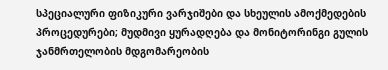სპეციალური ფიზიკური ვარჯიშები და სხეულის ამოქმედების პროცედურები; მუდმივი ყურადღება და მონიტორინგი გულის ჯანმრთელობის მდგომარეობის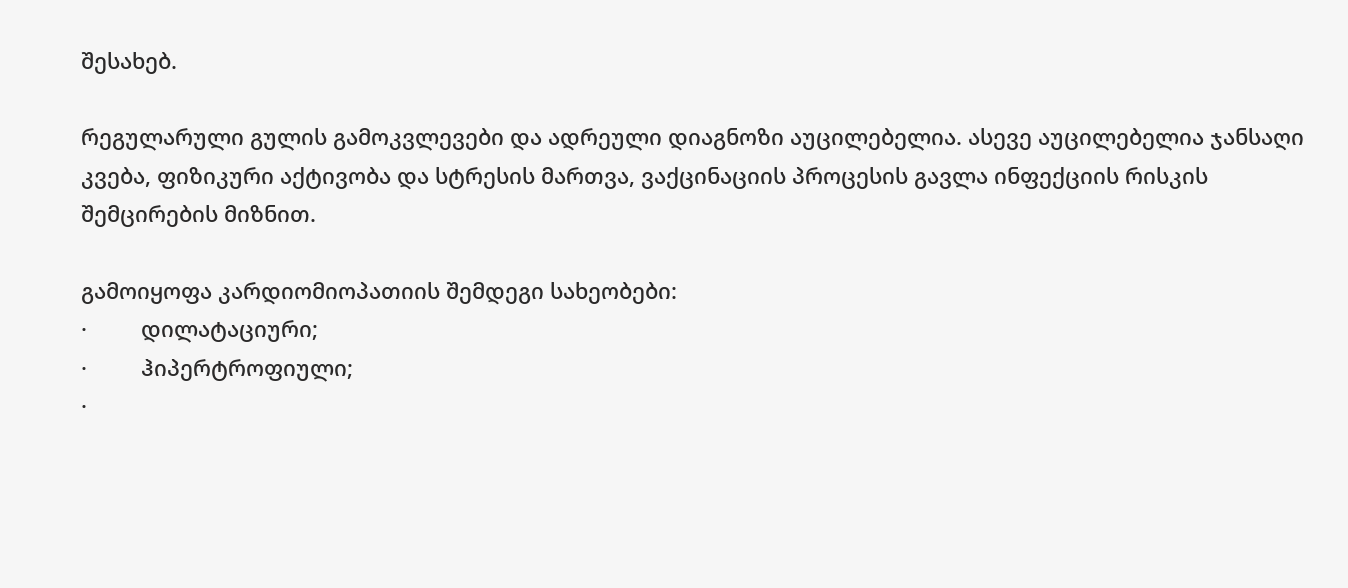შესახებ.

რეგულარული გულის გამოკვლევები და ადრეული დიაგნოზი აუცილებელია. ასევე აუცილებელია ჯანსაღი კვება, ფიზიკური აქტივობა და სტრესის მართვა, ვაქცინაციის პროცესის გავლა ინფექციის რისკის შემცირების მიზნით.

გამოიყოფა კარდიომიოპათიის შემდეგი სახეობები:
·         დილატაციური;
·         ჰიპერტროფიული;
·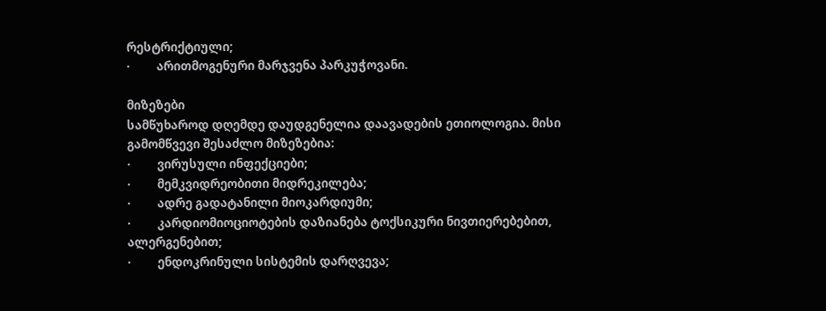რესტრიქტიული;
·         არითმოგენური მარჯვენა პარკუჭოვანი.

მიზეზები
სამწუხაროდ დღემდე დაუდგენელია დაავადების ეთიოლოგია. მისი გამომწვევი შესაძლო მიზეზებია:
·         ვირუსული ინფექციები;
·         მემკვიდრეობითი მიდრეკილება;
·         ადრე გადატანილი მიოკარდიუმი;
·         კარდიომიოციოტების დაზიანება ტოქსიკური ნივთიერებებით, ალერგენებით;
·         ენდოკრინული სისტემის დარღვევა;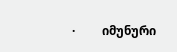·         იმუნური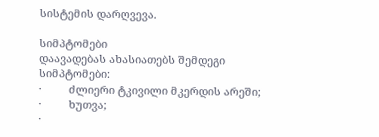სისტემის დარღვევა.

სიმპტომები
დაავადებას ახასიათებს შემდეგი სიმპტომები:
·         ძლიერი ტკივილი მკერდის არეში;
·         ხუთვა;
·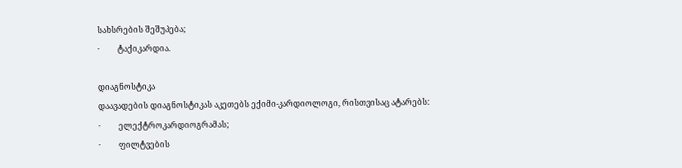სახსრების შეშუპება;
·         ტაქიკარდია.

დიაგნოსტიკა
დაავადების დიაგნოსტიკას აკეთებს ექიმი-კარდიოლოგი, რისთვისაც ატარებს:
·         ელექტროკარდიოგრამას;
·         ფილტვების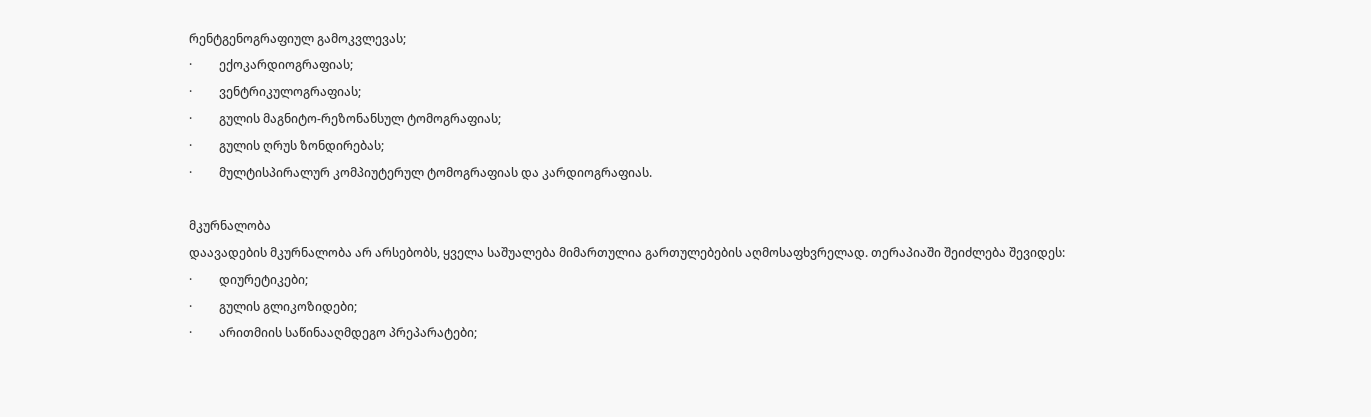რენტგენოგრაფიულ გამოკვლევას;
·         ექოკარდიოგრაფიას;
·         ვენტრიკულოგრაფიას;
·         გულის მაგნიტო-რეზონანსულ ტომოგრაფიას;
·         გულის ღრუს ზონდირებას;
·         მულტისპირალურ კომპიუტერულ ტომოგრაფიას და კარდიოგრაფიას.

მკურნალობა
დაავადების მკურნალობა არ არსებობს, ყველა საშუალება მიმართულია გართულებების აღმოსაფხვრელად. თერაპიაში შეიძლება შევიდეს:
·         დიურეტიკები;
·         გულის გლიკოზიდები;
·         არითმიის საწინააღმდეგო პრეპარატები;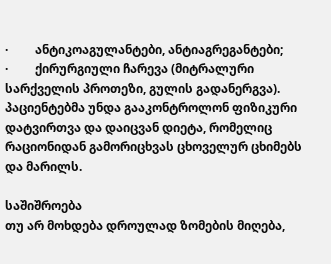·         ანტიკოაგულანტები, ანტიაგრეგანტები;
·         ქირურგიული ჩარევა (მიტრალური სარქველის პროთეზი, გულის გადანერგვა).
პაციენტებმა უნდა გააკონტროლონ ფიზიკური დატვირთვა და დაიცვან დიეტა, რომელიც რაციონიდან გამორიცხვას ცხოველურ ცხიმებს და მარილს.

საშიშროება
თუ არ მოხდება დროულად ზომების მიღება,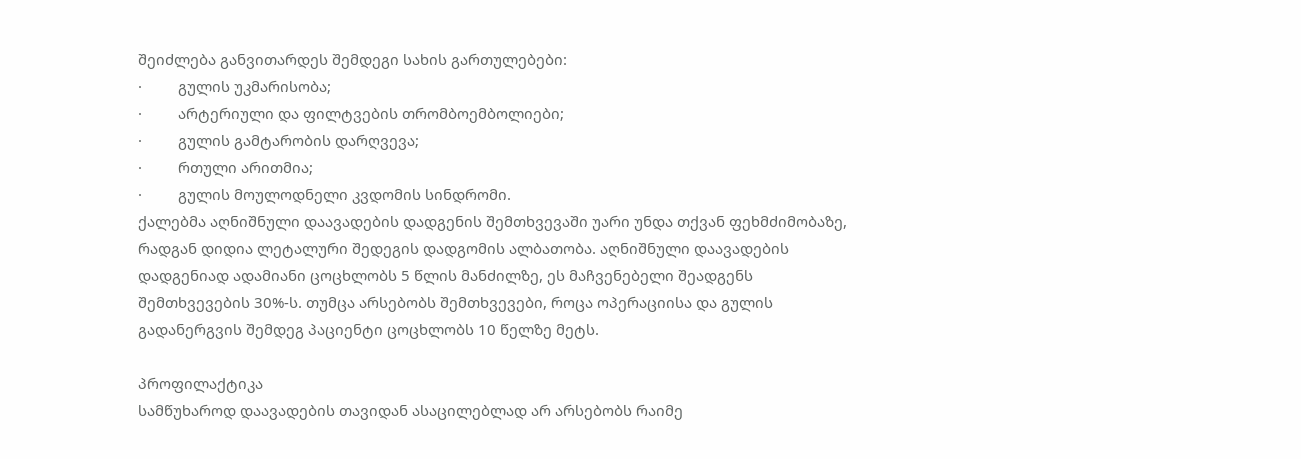შეიძლება განვითარდეს შემდეგი სახის გართულებები:
·         გულის უკმარისობა;
·         არტერიული და ფილტვების თრომბოემბოლიები;
·         გულის გამტარობის დარღვევა;
·         რთული არითმია;
·         გულის მოულოდნელი კვდომის სინდრომი.
ქალებმა აღნიშნული დაავადების დადგენის შემთხვევაში უარი უნდა თქვან ფეხმძიმობაზე, რადგან დიდია ლეტალური შედეგის დადგომის ალბათობა. აღნიშნული დაავადების დადგენიად ადამიანი ცოცხლობს 5 წლის მანძილზე, ეს მაჩვენებელი შეადგენს შემთხვევების 30%-ს. თუმცა არსებობს შემთხვევები, როცა ოპერაციისა და გულის გადანერგვის შემდეგ პაციენტი ცოცხლობს 10 წელზე მეტს.

პროფილაქტიკა
სამწუხაროდ დაავადების თავიდან ასაცილებლად არ არსებობს რაიმე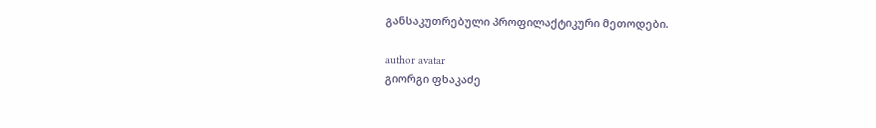განსაკუთრებული პროფილაქტიკური მეთოდები.

author avatar
გიორგი ფხაკაძე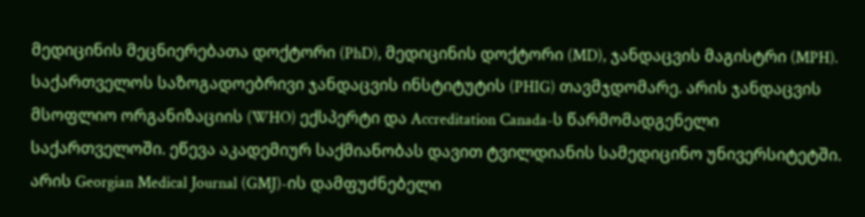მედიცინის მეცნიერებათა დოქტორი (PhD), მედიცინის დოქტორი (MD), ჯანდაცვის მაგისტრი (MPH). საქართველოს საზოგადოებრივი ჯანდაცვის ინსტიტუტის (PHIG) თავმჯდომარე. არის ჯანდაცვის მსოფლიო ორგანიზაციის (WHO) ექსპერტი და Accreditation Canada-ს წარმომადგენელი საქართველოში. ეწევა აკადემიურ საქმიანობას დავით ტვილდიანის სამედიცინო უნივერსიტეტში. არის Georgian Medical Journal (GMJ)-ის დამფუძნებელი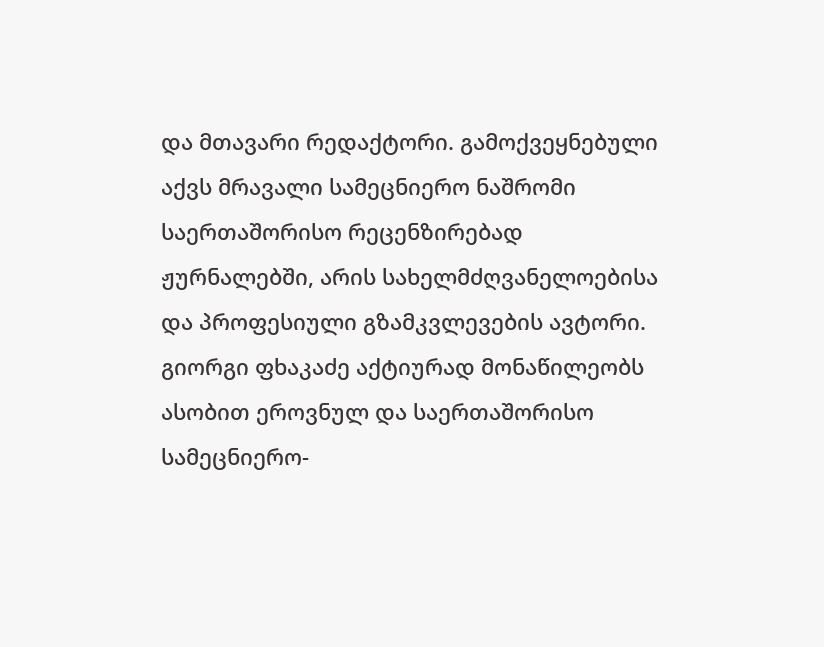და მთავარი რედაქტორი. გამოქვეყნებული აქვს მრავალი სამეცნიერო ნაშრომი საერთაშორისო რეცენზირებად ჟურნალებში, არის სახელმძღვანელოებისა და პროფესიული გზამკვლევების ავტორი. გიორგი ფხაკაძე აქტიურად მონაწილეობს ასობით ეროვნულ და საერთაშორისო სამეცნიერო-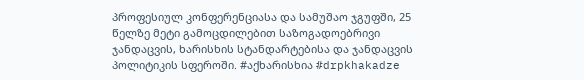პროფესიულ კონფერენციასა და სამუშაო ჯგუფში, 25 წელზე მეტი გამოცდილებით საზოგადოებრივი ჯანდაცვის, ხარისხის სტანდარტებისა და ჯანდაცვის პოლიტიკის სფეროში. #აქხარისხია #drpkhakadze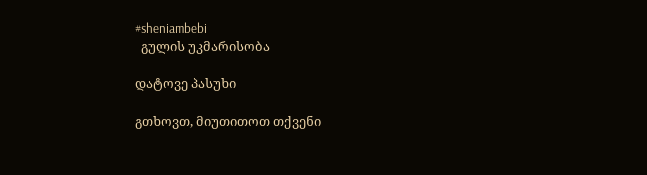#sheniambebi
  გულის უკმარისობა

დატოვე პასუხი

გთხოვთ, მიუთითოთ თქვენი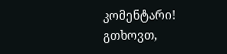კომენტარი!
გთხოვთ,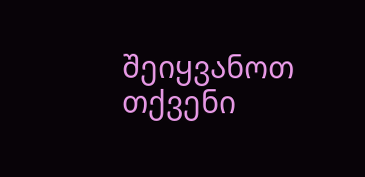შეიყვანოთ თქვენი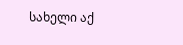სახელი აქ